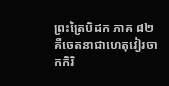ព្រះត្រៃបិដក ភាគ ៨២
គឺចេតនាជាហេតុវៀរចាកកិរិ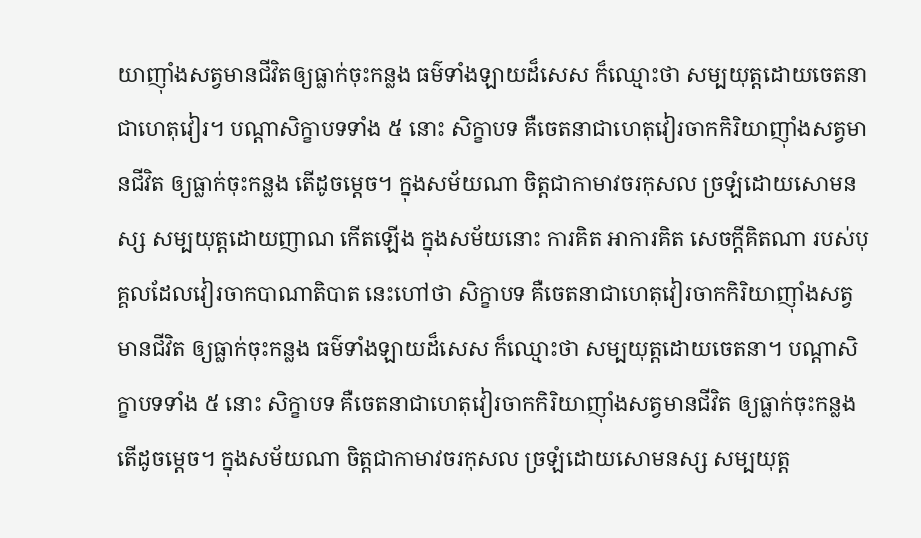យាញ៉ាំងសត្វមានជីវិតឲ្យធ្លាក់ចុះកន្លង ធម៌ទាំងឡាយដ៏សេស ក៏ឈ្មោះថា សម្បយុត្តដោយចេតនាជាហេតុវៀរ។ បណ្តាសិក្ខាបទទាំង ៥ នោះ សិក្ខាបទ គឺចេតនាជាហេតុវៀរចាកកិរិយាញ៉ាំងសត្វមានជីវិត ឲ្យធ្លាក់ចុះកន្លង តើដូចម្តេច។ ក្នុងសម័យណា ចិត្តជាកាមាវចរកុសល ច្រឡំដោយសោមនស្ស សម្បយុត្តដោយញាណ កើតឡើង ក្នុងសម័យនោះ ការគិត អាការគិត សេចក្តីគិតណា របស់បុគ្គលដែលវៀរចាកបាណាតិបាត នេះហៅថា សិក្ខាបទ គឺចេតនាជាហេតុវៀរចាកកិរិយាញ៉ាំងសត្វមានជីវិត ឲ្យធ្លាក់ចុះកន្លង ធម៌ទាំងឡាយដ៏សេស ក៏ឈ្មោះថា សម្បយុត្តដោយចេតនា។ បណ្តាសិក្ខាបទទាំង ៥ នោះ សិក្ខាបទ គឺចេតនាជាហេតុវៀរចាកកិរិយាញ៉ាំងសត្វមានជីវិត ឲ្យធ្លាក់ចុះកន្លង តើដូចម្តេច។ ក្នុងសម័យណា ចិត្តជាកាមាវចរកុសល ច្រឡំដោយសោមនស្ស សម្បយុត្ត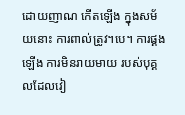ដោយញាណ កើតឡើង ក្នុងសម័យនោះ ការពាល់ត្រូវ។បេ។ ការផ្គងឡើង ការមិនរាយមាយ របស់បុគ្គលដែលវៀ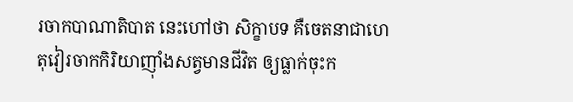រចាកបាណាតិបាត នេះហៅថា សិក្ខាបទ គឺចេតនាជាហេតុវៀរចាកកិរិយាញ៉ាំងសត្វមានជីវិត ឲ្យធ្លាក់ចុះក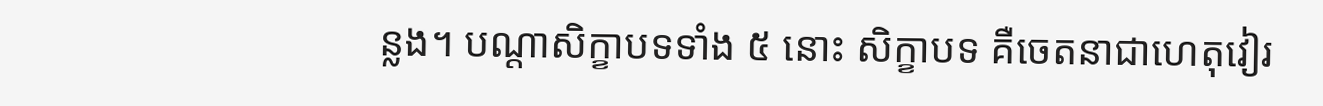ន្លង។ បណ្តាសិក្ខាបទទាំង ៥ នោះ សិក្ខាបទ គឺចេតនាជាហេតុវៀរ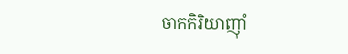ចាកកិរិយាញ៉ាំ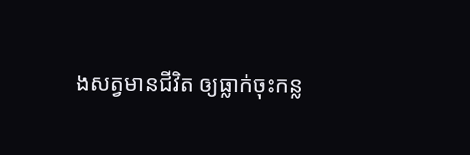ងសត្វមានជីវិត ឲ្យធ្លាក់ចុះកន្ល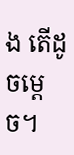ង តើដូចម្តេច។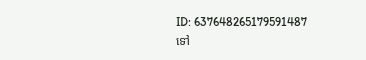ID: 637648265179591487
ទៅ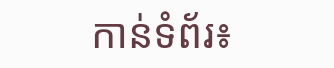កាន់ទំព័រ៖